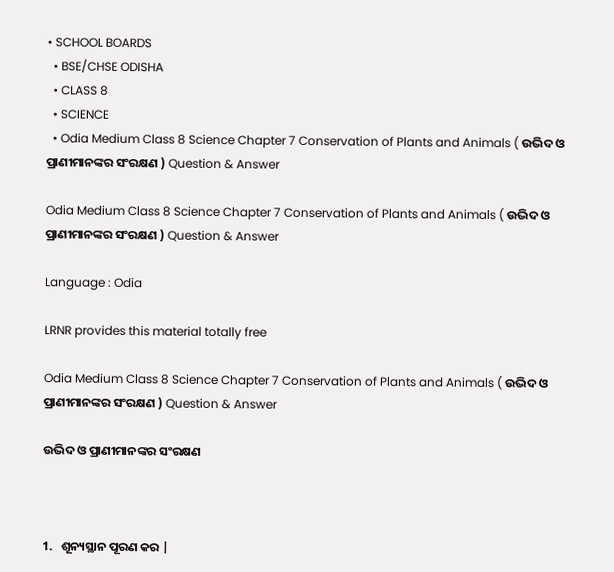• SCHOOL BOARDS
  • BSE/CHSE ODISHA
  • CLASS 8
  • SCIENCE
  • Odia Medium Class 8 Science Chapter 7 Conservation of Plants and Animals ( ଉଦ୍ଭିଦ ଓ ପ୍ରାଣୀମାନଙ୍କର ସଂରକ୍ଷଣ ) Question & Answer

Odia Medium Class 8 Science Chapter 7 Conservation of Plants and Animals ( ଉଦ୍ଭିଦ ଓ ପ୍ରାଣୀମାନଙ୍କର ସଂରକ୍ଷଣ ) Question & Answer

Language : Odia

LRNR provides this material totally free

Odia Medium Class 8 Science Chapter 7 Conservation of Plants and Animals ( ଉଦ୍ଭିଦ ଓ ପ୍ରାଣୀମାନଙ୍କର ସଂରକ୍ଷଣ ) Question & Answer

ଉଦ୍ଭିଦ ଓ ପ୍ରାଣୀମାନଙ୍କର ସଂରକ୍ଷଣ



1.   ଶୂନ୍ୟସ୍ଥାନ ପୂରଣ କର |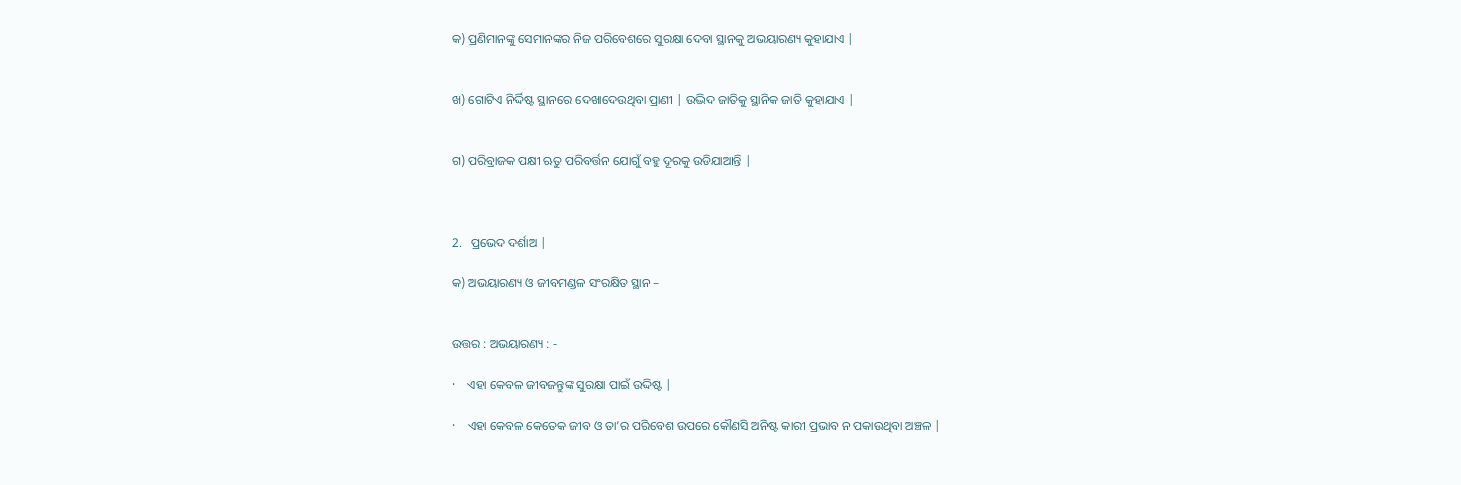କ) ପ୍ରଣିମାନଙ୍କୁ ସେମାନଙ୍କର ନିଜ ପରିବେଶରେ ସୁରକ୍ଷା ଦେବା ସ୍ଥାନକୁ ଅଭୟାରଣ୍ୟ କୁହାଯାଏ |


ଖ) ଗୋଟିଏ ନିର୍ଦ୍ଦିଷ୍ଟ ସ୍ଥାନରେ ଦେଖାଦେଉଥିବା ପ୍ରାଣୀ | ଉଦ୍ଭିଦ ଜାତିକୁ ସ୍ଥାନିକ ଜାତି କୁହାଯାଏ |


ଗ) ପରିବ୍ରାଜକ ପକ୍ଷୀ ଋତୁ ପରିବର୍ତ୍ତନ ଯୋଗୁଁ ବହୁ ଦୂରକୁ ଉଡିଯାଆନ୍ତି |



2.   ପ୍ରଭେଦ ଦର୍ଶାଅ |

କ) ଅଭୟାରଣ୍ୟ ଓ ଜୀବମଣ୍ଡଳ ସଂରକ୍ଷିତ ସ୍ଥାନ –


ଉତ୍ତର : ଅଭୟାରଣ୍ୟ : -

·    ଏହା କେବଳ ଜୀବଜନ୍ତୁଙ୍କ ସୁରକ୍ଷା ପାଇଁ ଉଦ୍ଦିଷ୍ଟ |

·    ଏହା କେବଳ କେତେକ ଜୀବ ଓ ତା’ର ପରିବେଶ ଉପରେ କୌଣସି ଅନିଷ୍ଟ କାରୀ ପ୍ରଭାବ ନ ପକାଉଥିବା ଅଞ୍ଚଳ |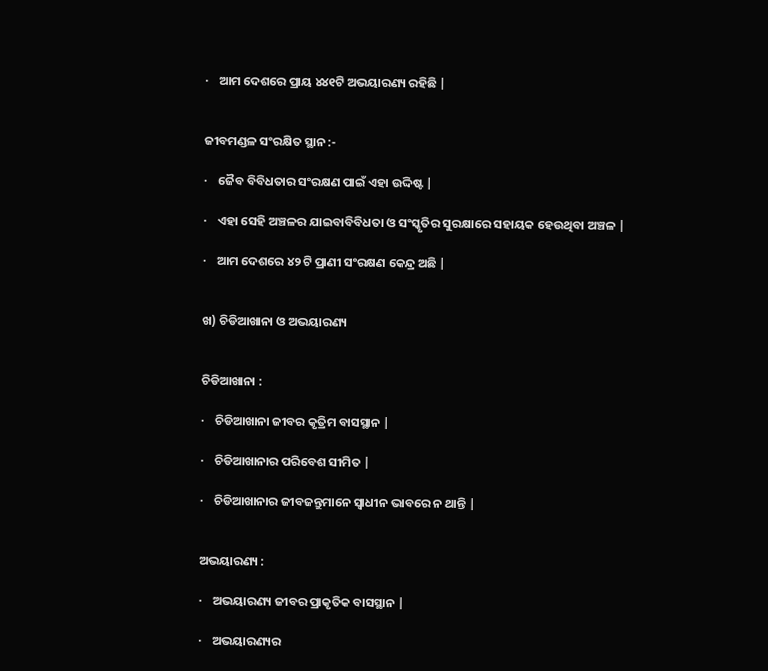·    ଆମ ଦେଶରେ ପ୍ରାୟ ୪୪୧ଟି ଅଭୟାରଣ୍ୟ ରହିଛି |


ଜୀବମଣ୍ଡଳ ସଂରକ୍ଷିତ ସ୍ଥାନ :-

·    ଜୈବ ବିବିଧତାର ସଂରକ୍ଷଣ ପାଇଁ ଏହା ଉଦ୍ଦିଷ୍ଟ |

·    ଏହା ସେହି ଅଞ୍ଚଳର ଯାଇବାବିବିଧତା ଓ ସଂସ୍କୃତିର ସୁରକ୍ଷାରେ ସହାୟକ ହେଉଥିବା ଅଞ୍ଚଳ |

·    ଆମ ଦେଶରେ ୪୨ ଟି ପ୍ରାଣୀ ସଂରକ୍ଷଣ କେନ୍ଦ୍ର ଅଛି |


ଖ) ଚିଡିଆଖାନା ଓ ଅଭୟାରଣ୍ୟ


ଚିଡିଆଖାନା :

·    ଚିଡିଆଖାନା ଜୀବର କୃତ୍ରିମ ବାସସ୍ଥାନ |

·    ଚିଡିଆଖାନାର ପରିବେଶ ସୀମିତ |

·    ଚିଡିଆଖାନାର ଜୀବଜନ୍ତୁମାନେ ସ୍ଵାଧୀନ ଭାବରେ ନ ଥାନ୍ତି |


ଅଭୟାରଣ୍ୟ :

·    ଅଭୟାରଣ୍ୟ ଜୀବର ପ୍ରାକୃତିକ ବାସସ୍ଥାନ |

·    ଅଭୟାରଣ୍ୟର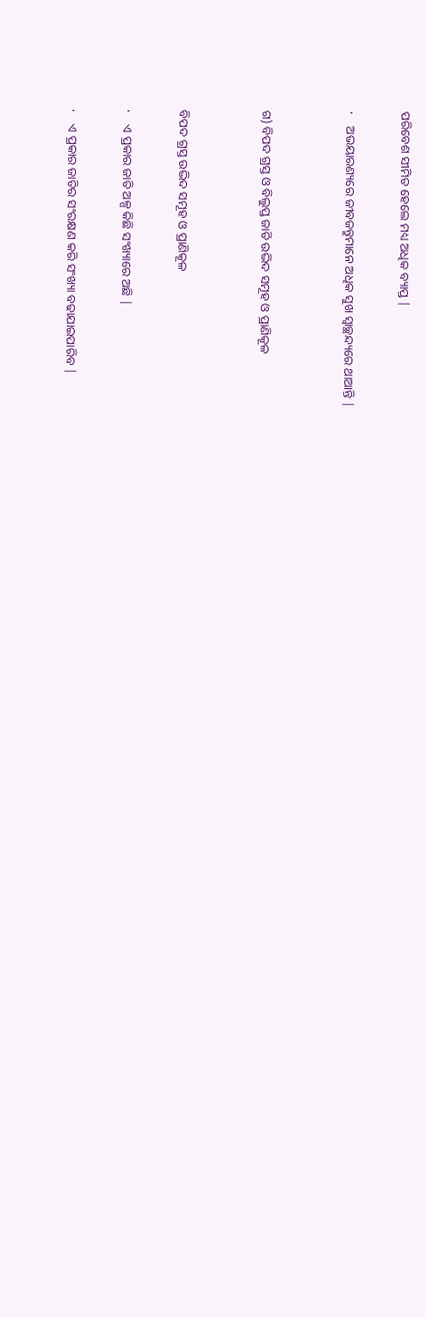ପରିବେଶ ସୀମିତ ହେଲେ ମଧ୍ୟ ଅଧିକ ବ୍ୟାପ୍ତ |

·    ଅଭୟାରଣ୍ୟରେ ଜୀବଜନ୍ତୁମାନେ ଅଧିକ ସୁଖ ସ୍ଵାଚ୍ଛନ୍ଦ୍ୟରେ ଥାଆନ୍ତି |


ଗ) ବିପଦ ଗ୍ରସ୍ତ ଓ ବିଲୁପ୍ତ ଜାତି ଉଦ୍ଭିଦ ସମୂହ ଓ ପ୍ରାଣିକୂଳ


ବିପଦ ଗ୍ରସ୍ତ ଉଦ୍ଭିଦ ସମୂହ ଓ ପ୍ରାଣିକୂଳ

·    ଏ ପ୍ରକାର ଜାତି ଅଳ୍ପ କିଛି ସଂଖ୍ୟାରେ ଅଛି |

·    ଏ ପ୍ରକାର ଜାତିର ସଂରକ୍ଷଣ କରି ସଂଖ୍ୟା ବଢାଯାଇପାରିବ |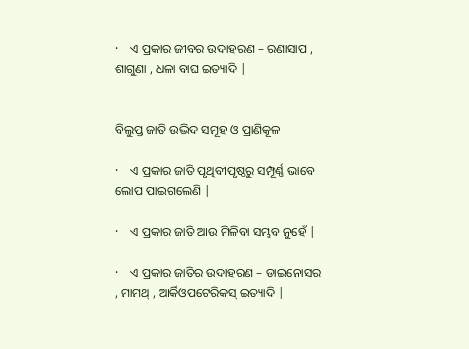·    ଏ ପ୍ରକାର ଜୀବର ଉଦାହରଣ – ରଣାସାପ , ଶାଗୁଣା , ଧଳା ବାଘ ଇତ୍ୟାଦି |


ବିଲୁପ୍ତ ଜାତି ଉଦ୍ଭିଦ ସମୂହ ଓ ପ୍ରାଣିକୂଳ

·    ଏ ପ୍ରକାର ଜାତି ପୃଥିବୀପୃଷ୍ଠରୁ ସମ୍ପୂର୍ଣ୍ଣ ଭାବେ ଲୋପ ପାଇଗଲେଣି |

·    ଏ ପ୍ରକାର ଜାତି ଆଉ ମିଳିବା ସମ୍ଭବ ନୁହେଁ |

·    ଏ ପ୍ରକାର ଜାତିର ଉଦାହରଣ – ଡାଇନୋସର , ମାମଥ୍ , ଆର୍କିଓପଟେରିକସ୍ ଇତ୍ୟାଦି |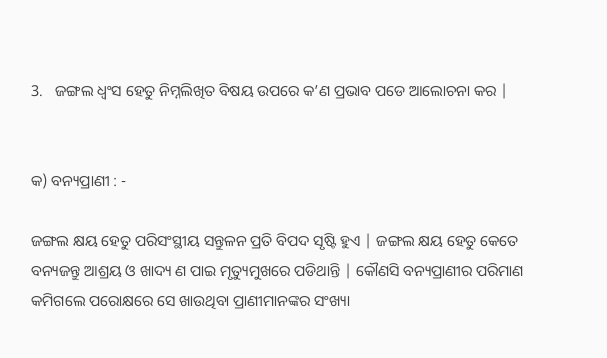3.   ଜଙ୍ଗଲ ଧ୍ଵଂସ ହେତୁ ନିମ୍ନଲିଖିତ ବିଷୟ ଉପରେ କ’ଣ ପ୍ରଭାବ ପଡେ ଆଲୋଚନା କର |


କ) ବନ୍ୟପ୍ରାଣୀ : -

ଜଙ୍ଗଲ କ୍ଷୟ ହେତୁ ପରିସଂସ୍ଥୀୟ ସନ୍ତୁଳନ ପ୍ରତି ବିପଦ ସୃଷ୍ଟି ହୁଏ | ଜଙ୍ଗଲ କ୍ଷୟ ହେତୁ କେତେ ବନ୍ୟଜନ୍ତୁ ଆଶ୍ରୟ ଓ ଖାଦ୍ୟ ଣ ପାଇ ମୃତ୍ୟୁମୁଖରେ ପଡିଥାନ୍ତି | କୌଣସି ବନ୍ୟପ୍ରାଣୀର ପରିମାଣ କମିଗଲେ ପରୋକ୍ଷରେ ସେ ଖାଉଥିବା ପ୍ରାଣୀମାନଙ୍କର ସଂଖ୍ୟା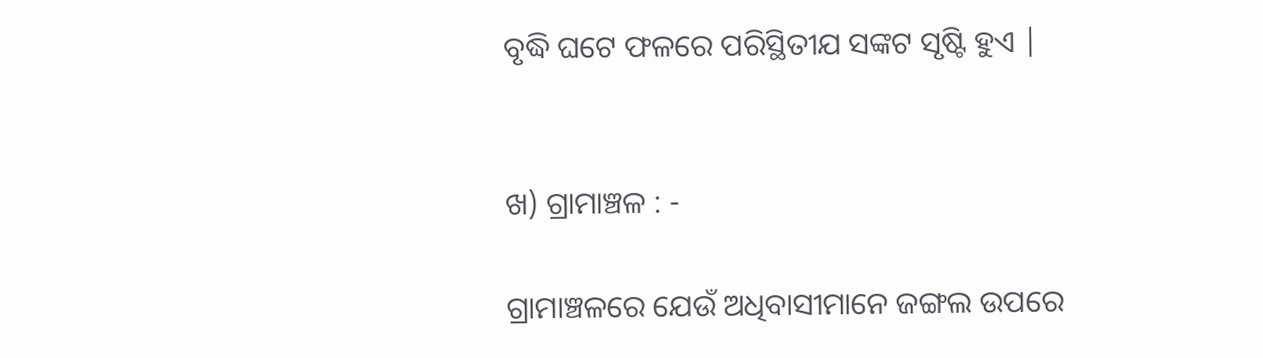ବୃଦ୍ଧି ଘଟେ ଫଳରେ ପରିସ୍ଥିତୀଯ ସଙ୍କଟ ସୃଷ୍ଟି ହୁଏ |


ଖ) ଗ୍ରାମାଞ୍ଚଳ : -

ଗ୍ରାମାଞ୍ଚଳରେ ଯେଉଁ ଅଧିବାସୀମାନେ ଜଙ୍ଗଲ ଉପରେ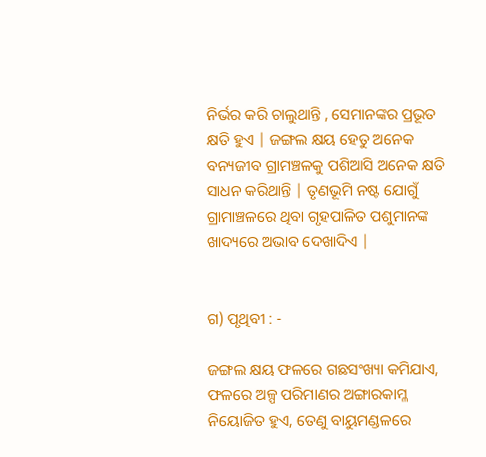ନିର୍ଭର କରି ଚାଲୁଥାନ୍ତି , ସେମାନଙ୍କର ପ୍ରଭୂତ କ୍ଷତି ହୁଏ | ଜଙ୍ଗଲ କ୍ଷୟ ହେତୁ ଅନେକ ବନ୍ୟଜୀବ ଗ୍ରାମଞ୍ଚଳକୁ ପଶିଆସି ଅନେକ କ୍ଷତି ସାଧନ କରିଥାନ୍ତି | ତୃଣଭୂମି ନଷ୍ଟ ଯୋଗୁଁ ଗ୍ରାମାଞ୍ଚଳରେ ଥିବା ଗୃହପାଳିତ ପଶୁମାନଙ୍କ ଖାଦ୍ୟରେ ଅଭାବ ଦେଖାଦିଏ |


ଗ) ପୃଥିବୀ : -

ଜଙ୍ଗଲ କ୍ଷୟ ଫଳରେ ଗଛସଂଖ୍ୟା କମିଯାଏ, ଫଳରେ ଅଳ୍ପ ପରିମାଣର ଅଙ୍ଗାରକାମ୍ଳ ନିୟୋଜିତ ହୁଏ, ତେଣୁ ବାୟୁମଣ୍ଡଳରେ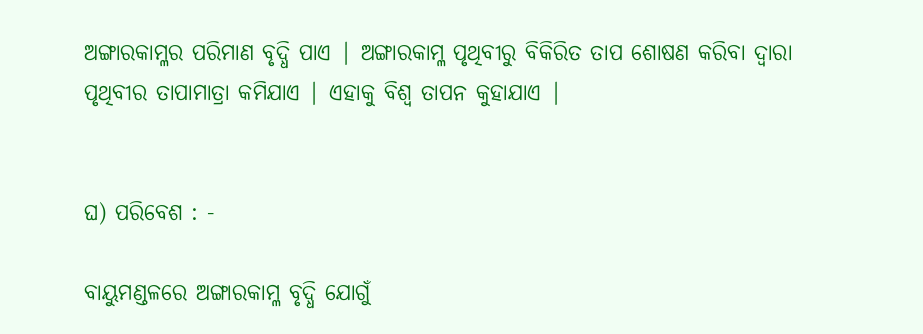ଅଙ୍ଗାରକାମ୍ଳର ପରିମାଣ ବୃଦ୍ଧି ପାଏ | ଅଙ୍ଗାରକାମ୍ଳ ପୃଥିବୀରୁ ବିକିରିତ ତାପ ଶୋଷଣ କରିବା ଦ୍ଵାରା ପୃଥିବୀର ତାପାମାତ୍ରା କମିଯାଏ | ଏହାକୁ ବିଶ୍ଵ ତାପନ କୁହାଯାଏ |


ଘ) ପରିବେଶ : -

ବାୟୁମଣ୍ଡଳରେ ଅଙ୍ଗାରକାମ୍ଳ ବୃଦ୍ଧି ଯୋଗୁଁ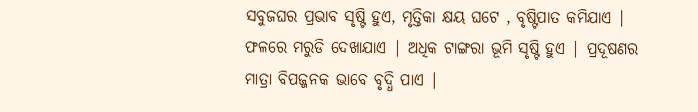ସବୁଜଘର ପ୍ରଭାବ ସୃଷ୍ଟି ହୁଏ, ମୃତ୍ତିକା କ୍ଷୟ ଘଟେ , ବୃଷ୍ଟିପାତ କମିଯାଏ | ଫଳରେ ମରୁଡି ଦେଖାଯାଏ | ଅଧିକ ଟାଙ୍ଗରା ଭୂମି ସୃଷ୍ଟି ହୁଏ | ପ୍ରଦୂଷଣର ମାତ୍ରା ବିପଜ୍ଜନକ ଭାବେ ବୃଦ୍ଧି ପାଏ |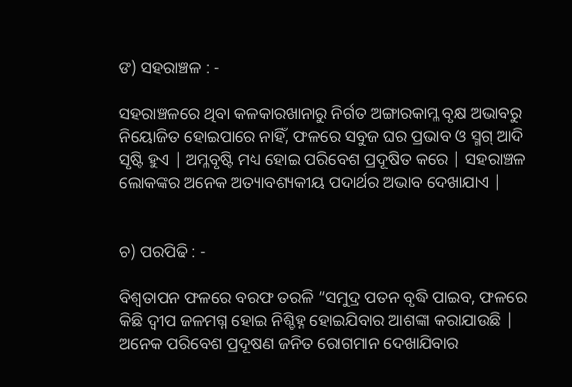ଙ) ସହରାଞ୍ଚଳ : -

ସହରାଞ୍ଚଳରେ ଥିବା କଳକାରଖାନାରୁ ନିର୍ଗତ ଅଙ୍ଗାରକାମ୍ଳ ବୃକ୍ଷ ଅଭାବରୁ ନିୟୋଜିତ ହୋଇପାରେ ନାହିଁ, ଫଳରେ ସବୁଜ ଘର ପ୍ରଭାବ ଓ ସ୍ମଗ୍ ଆଦି ସୃଷ୍ଟି ହୁଏ | ଅମ୍ଳବୃଷ୍ଟି ମଧ୍ୟ ହୋଇ ପରିବେଶ ପ୍ରଦୂଷିତ କରେ | ସହରାଞ୍ଚଳ ଲୋକଙ୍କର ଅନେକ ଅତ୍ୟାବଶ୍ୟକୀୟ ପଦାର୍ଥର ଅଭାବ ଦେଖାଯାଏ |


ଚ) ପରପିଢି : -

ବିଶ୍ଵତାପନ ଫଳରେ ବରଫ ତରଳି “ସମୁଦ୍ର ପତନ ବୃଦ୍ଧି ପାଇବ, ଫଳରେ କିଛି ଦ୍ଵୀପ ଜଳମଗ୍ନ ହୋଇ ନିଶ୍ଚିହ୍ନ ହୋଇଯିବାର ଆଶଙ୍କା କରାଯାଉଛି | ଅନେକ ପରିବେଶ ପ୍ରଦୂଷଣ ଜନିତ ରୋଗମାନ ଦେଖାଯିବାର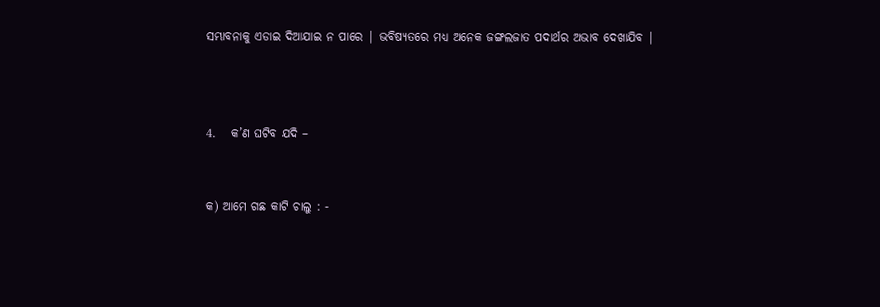ସମ୍ଭାବନାକୁ ଏଡାଇ ଦିଆଯାଇ ନ ପାରେ | ଭବିଷ୍ୟତରେ ମଧ୍ୟ ଅନେକ ଜଙ୍ଗଲଜାତ ପଦାର୍ଥର ଅଭାବ ଦେଖାଯିବ |



4.   କ’ଣ ଘଟିବ ଯଦି –


କ) ଆମେ ଗଛ କାଟି ଚାଲୁ : -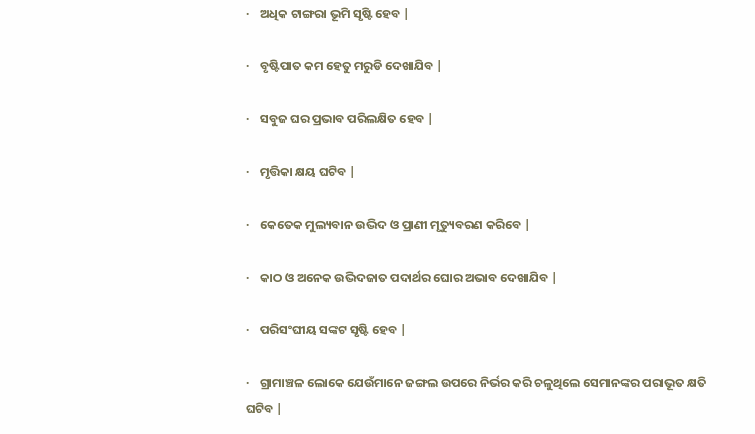·    ଅଧିକ ଟାଙ୍ଗରା ଭୂମି ସୃଷ୍ଟି ହେବ |

·    ବୃଷ୍ଟିପାତ କମ ହେତୁ ମରୁଡି ଦେଖାଯିବ |

·    ସବୁଜ ଘର ପ୍ରଭାବ ପରିଲକ୍ଷିତ ହେବ |

·    ମୃତ୍ତିକା କ୍ଷୟ ଘଟିବ |

·    କେତେକ ମୁଲ୍ୟବାନ ଉଦ୍ଭିଦ ଓ ପ୍ରାଣୀ ମୃତ୍ୟୁବରଣ କରିବେ |

·    କାଠ ଓ ଅନେକ ଉଦ୍ଭିଦଜାତ ପଦାର୍ଥର ଘୋର ଅଭାବ ଦେଖାଯିବ |

·    ପରିସଂଘୀୟ ସଙ୍କଟ ସୃଷ୍ଟି ହେବ |

·    ଗ୍ରାମାଞ୍ଚଳ ଲୋକେ ଯେଉଁମାନେ ଜଙ୍ଗଲ ଉପରେ ନିର୍ଭର କରି ଚଳୁଥିଲେ ସେମାନଙ୍କର ପରାଭୂତ କ୍ଷତି ଘଟିବ |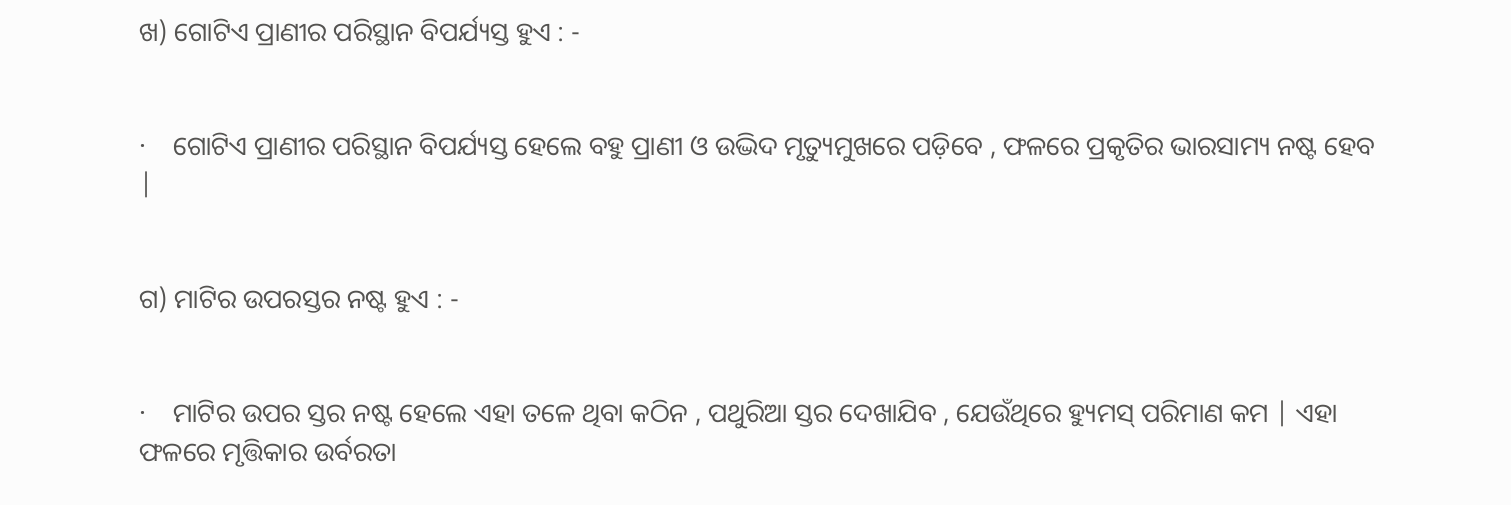ଖ) ଗୋଟିଏ ପ୍ରାଣୀର ପରିସ୍ଥାନ ବିପର୍ଯ୍ୟସ୍ତ ହୁଏ : -


·    ଗୋଟିଏ ପ୍ରାଣୀର ପରିସ୍ଥାନ ବିପର୍ଯ୍ୟସ୍ତ ହେଲେ ବହୁ ପ୍ରାଣୀ ଓ ଉଦ୍ଭିଦ ମୃତ୍ୟୁମୁଖରେ ପଡ଼ିବେ , ଫଳରେ ପ୍ରକୃତିର ଭାରସାମ୍ୟ ନଷ୍ଟ ହେବ |


ଗ) ମାଟିର ଉପରସ୍ତର ନଷ୍ଟ ହୁଏ : -


·    ମାଟିର ଉପର ସ୍ତର ନଷ୍ଟ ହେଲେ ଏହା ତଳେ ଥିବା କଠିନ , ପଥୁରିଆ ସ୍ତର ଦେଖାଯିବ , ଯେଉଁଥିରେ ହ୍ୟୁମସ୍ ପରିମାଣ କମ | ଏହା ଫଳରେ ମୃତ୍ତିକାର ଉର୍ବରତା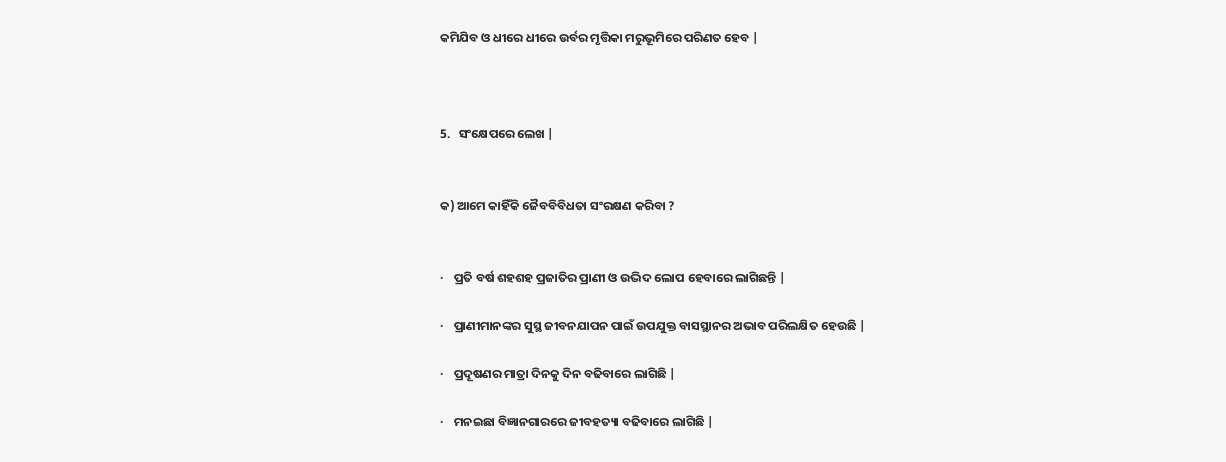କମିଯିବ ଓ ଧୀରେ ଧୀରେ ଉର୍ବର ମୃତ୍ତିକା ମରୁଭୂମିରେ ପରିଣତ ହେବ |



5.   ସଂକ୍ଷେପରେ ଲେଖ |


କ) ଆମେ କାହିଁକି ଜୈବବିବିଧତା ସଂରକ୍ଷଣ କରିବା ?


·    ପ୍ରତି ବର୍ଷ ଶହଶହ ପ୍ରଜାତିର ପ୍ରାଣୀ ଓ ଉଦ୍ଭିଦ ଲୋପ ହେବାରେ ଲାଗିଛନ୍ତି |

·    ପ୍ରାଣୀମାନଙ୍କର ସୁସ୍ଥ ଜୀବନଯାପନ ପାଇଁ ଉପଯୁକ୍ତ ବାସସ୍ଥାନର ଅଭାବ ପରିଲକ୍ଷିତ ହେଉଛି |

·    ପ୍ରଦୂଷଣର ମାତ୍ରା ଦିନକୁ ଦିନ ବଢିବାରେ ଲାଗିଛି |

·    ମନଇଛା ବିଜ୍ଞାନଗାରରେ ଜୀବହତ୍ୟା ବଢିବାରେ ଲାଗିଛି |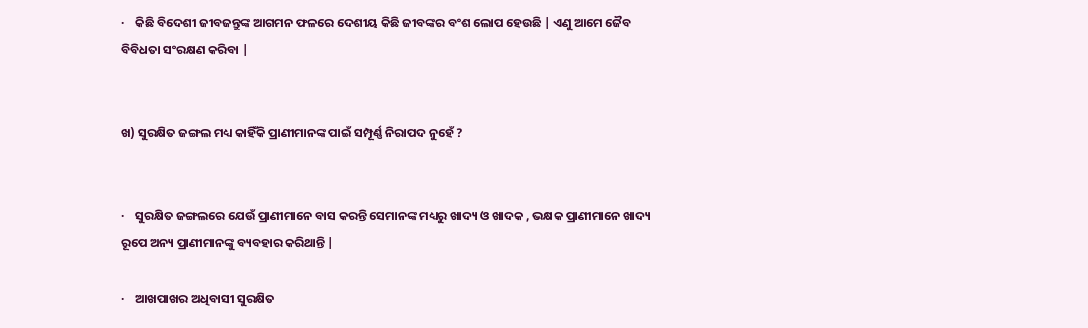·    କିଛି ବିଦେଶୀ ଜୀବଜନ୍ତୁଙ୍କ ଆଗମନ ଫଳରେ ଦେଶୀୟ କିଛି ଜୀବଙ୍କର ବଂଶ ଲୋପ ହେଉଛି | ଏଣୁ ଆମେ ଜୈବ ବିବିଧତା ସଂରକ୍ଷଣ କରିବା |


ଖ) ସୁରକ୍ଷିତ ଜଙ୍ଗଲ ମଧ୍ୟ କାହିଁକି ପ୍ରାଣୀମାନଙ୍କ ପାଇଁ ସମ୍ପୂର୍ଣ୍ଣ ନିରାପଦ ନୁହେଁ ?


·    ସୁରକ୍ଷିତ ଜଙ୍ଗଲରେ ଯେଉଁ ପ୍ରାଣୀମାନେ ବାସ କରନ୍ତି ସେମାନଙ୍କ ମଧ୍ୟରୁ ଖାଦ୍ୟ ଓ ଖାଦକ , ଭକ୍ଷକ ପ୍ରାଣୀମାନେ ଖାଦ୍ୟ ରୂପେ ଅନ୍ୟ ପ୍ରାଣୀମାନଙ୍କୁ ବ୍ୟବହାର କରିଥାନ୍ତି |

·    ଆଖପାଖର ଅଧିବାସୀ ସୁରକ୍ଷିତ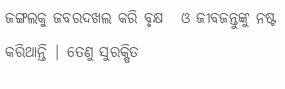ଜଙ୍ଗଲକୁ ଜବରଦଖଲ କରି ବୃକ୍ଷ   ଓ ଜୀବଜନ୍ତୁଙ୍କୁ ନଷ୍ଟ କରିଥାନ୍ତି | ତେଣୁ ସୁରକ୍ଷିତ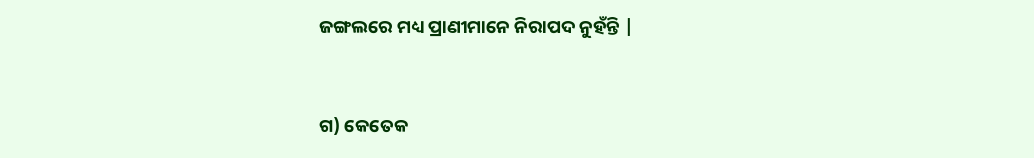ଜଙ୍ଗଲରେ ମଧ୍ୟ ପ୍ରାଣୀମାନେ ନିରାପଦ ନୁହଁନ୍ତି |


ଗ) କେତେକ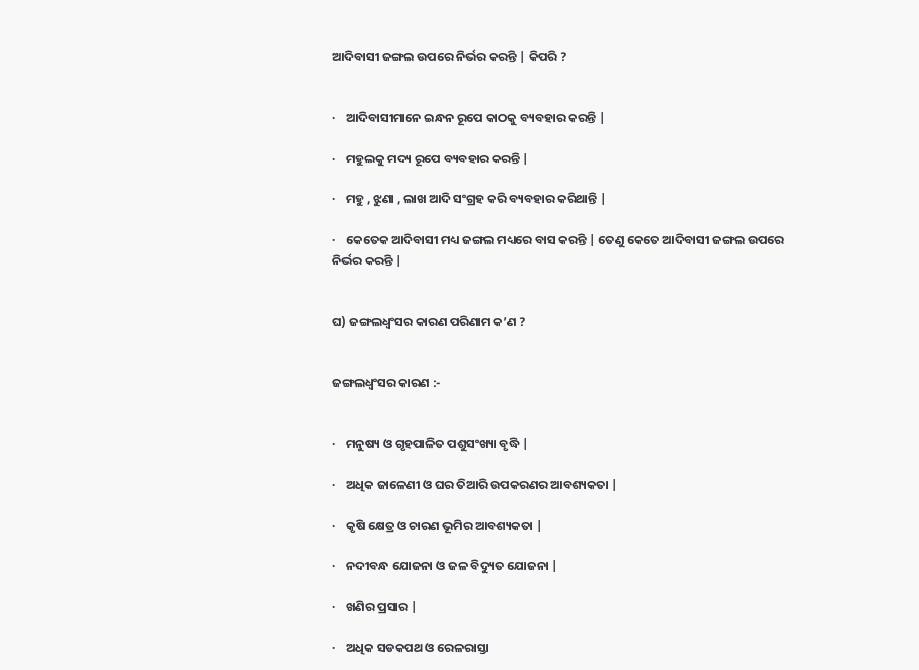ଆଦିବାସୀ ଜଙ୍ଗଲ ଉପରେ ନିର୍ଭର କରନ୍ତି | କିପରି ?


·    ଆଦିବାସୀମାନେ ଇନ୍ଧନ ରୂପେ କାଠକୁ ବ୍ୟବହାର କରନ୍ତି |

·    ମହୁଲକୁ ମଦ୍ୟ ରୂପେ ବ୍ୟବହାର କରନ୍ତି |

·    ମହୁ , ଝୁଣା , ଲାଖ ଆଦି ସଂଗ୍ରହ କରି ବ୍ୟବହାର କରିଥାନ୍ତି |

·    କେତେକ ଆଦିବାସୀ ମଧ୍ୟ ଜଙ୍ଗଲ ମଧ୍ୟରେ ବାସ କରନ୍ତି | ତେଣୁ କେତେ ଆଦିବାସୀ ଜଙ୍ଗଲ ଉପରେ ନିର୍ଭର କରନ୍ତି |


ଘ) ଜଙ୍ଗଲଧ୍ଵଂସର କାରଣ ପରିଣାମ କ’ଣ ?


ଜଙ୍ଗଲଧ୍ଵଂସର କାରଣ :-


·    ମନୁଷ୍ୟ ଓ ଗୃହପାଳିତ ପଶୁସଂଖ୍ୟା ବୃଦ୍ଧି |

·    ଅଧିକ ଜାଳେଣୀ ଓ ଘର ତିଆରି ଉପକରଣର ଆବଶ୍ୟକତା |

·    କୃଷି କ୍ଷେତ୍ର ଓ ଚାରଣ ଭୂମିର ଆବଶ୍ୟକତା |

·    ନଦୀବନ୍ଧ ଯୋଜନା ଓ ଜଳ ବିଦ୍ୟୁତ ଯୋଜନା |

·    ଖଣିର ପ୍ରସାର |

·    ଅଧିକ ସଡକପଥ ଓ ରେଳରାସ୍ତା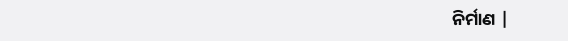ନିର୍ମାଣ |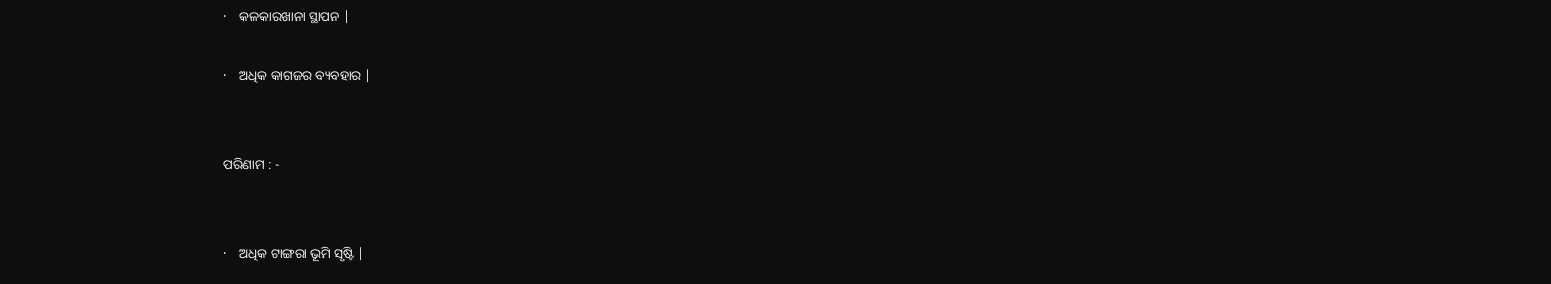·    କଳକାରଖାନା ସ୍ଥାପନ |

·    ଅଧିକ କାଗଜର ବ୍ୟବହାର |


ପରିଣାମ : -


·    ଅଧିକ ଟାଙ୍ଗରା ଭୂମି ସୃଷ୍ଟି |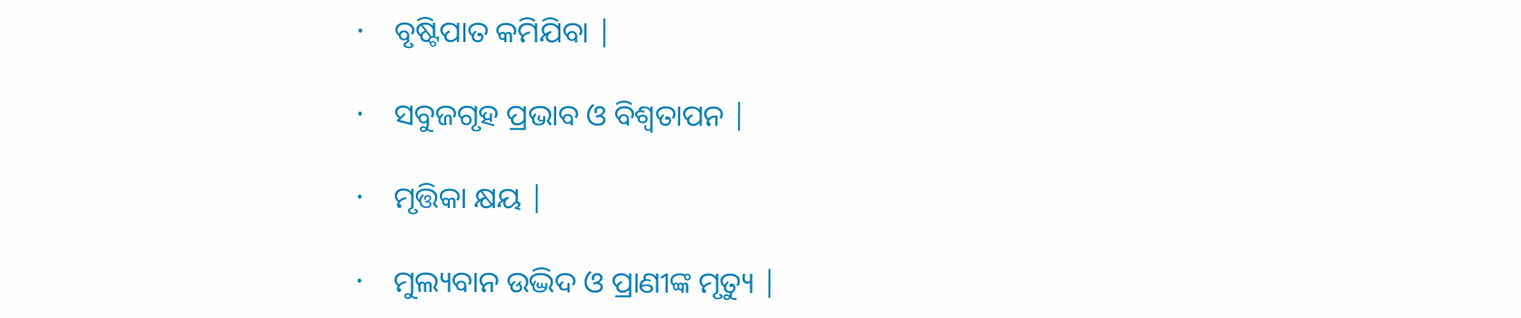·    ବୃଷ୍ଟିପାତ କମିଯିବା |

·    ସବୁଜଗୃହ ପ୍ରଭାବ ଓ ବିଶ୍ଵତାପନ |

·    ମୃତ୍ତିକା କ୍ଷୟ |

·    ମୁଲ୍ୟବାନ ଉଦ୍ଭିଦ ଓ ପ୍ରାଣୀଙ୍କ ମୃତ୍ୟୁ |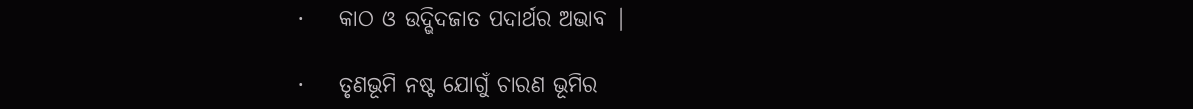·    କାଠ ଓ ଉଦ୍ଭିଦଜାତ ପଦାର୍ଥର ଅଭାବ |

·    ତୃଣଭୂମି ନଷ୍ଟ ଯୋଗୁଁ ଚାରଣ ଭୂମିର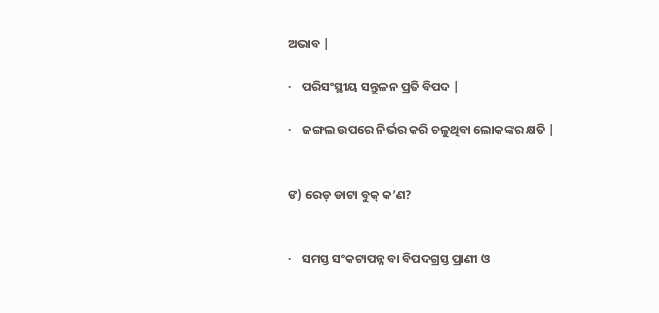ଅଭାବ |

·    ପରିସଂସ୍ଥୀୟ ସନ୍ତୁଳନ ପ୍ରତି ବିପଦ |

·    ଜଙ୍ଗଲ ଉପରେ ନିର୍ଭର କରି ଚଳୁଥିବା ଲୋକଙ୍କର କ୍ଷତି |


ଙ) ରେଡ୍ ଡାଟା ବୁକ୍ କ’ଣ?


·    ସମସ୍ତ ସଂକଟାପନ୍ନ ବା ବିପଦଗ୍ରସ୍ତ ପ୍ରାଣୀ ଓ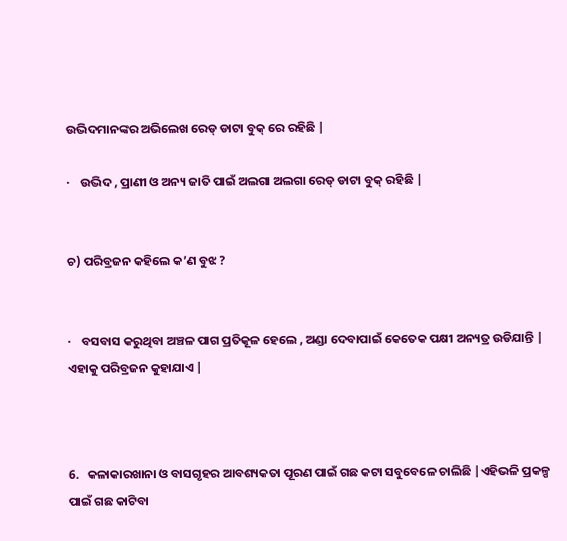ଉଦ୍ଭିଦମାନଙ୍କର ଅଭିଲେଖ ରେଡ୍ ଡାଟା ବୁକ୍ ରେ ରହିଛି |

·    ଉଦ୍ଭିଦ , ପ୍ରାଣୀ ଓ ଅନ୍ୟ ଜାତି ପାଇଁ ଅଲଗା ଅଲଗା ରେଡ୍ ଡାଟା ବୁକ୍ ରହିଛି |


ଚ) ପରିବ୍ରଜନ କହିଲେ କ’ଣ ବୁଝ ?


·    ବସବାସ କରୁଥିବା ଅଞ୍ଚଳ ପାଗ ପ୍ରତିକୂଳ ହେଲେ , ଅଣ୍ଡା ଦେବାପାଇଁ କେତେକ ପକ୍ଷୀ ଅନ୍ୟତ୍ର ଉଡିଯାନ୍ତି | ଏହାକୁ ପରିବ୍ରଜନ କୁହାଯାଏ |



6.   କଳାକାରଖାନା ଓ ବାସଗୃହର ଆବଶ୍ୟକତା ପୂରଣ ପାଇଁ ଗଛ କଟା ସବୁବେଳେ ଚାଲିଛି |ଏହିଭଳି ପ୍ରକଳ୍ପ ପାଇଁ ଗଛ କାଟିବା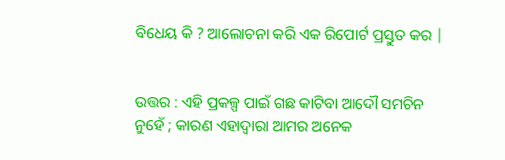ବିଧେୟ କି ? ଆଲୋଚନା କରି ଏକ ରିପୋର୍ଟ ପ୍ରସ୍ତୁତ କର |


ଉତ୍ତର : ଏହି ପ୍ରକଳ୍ପ ପାଇଁ ଗଛ କାଟିବା ଆଦୌ ସମଚିନ ନୁହେଁ ; କାରଣ ଏହାଦ୍ଵାରା ଆମର ଅନେକ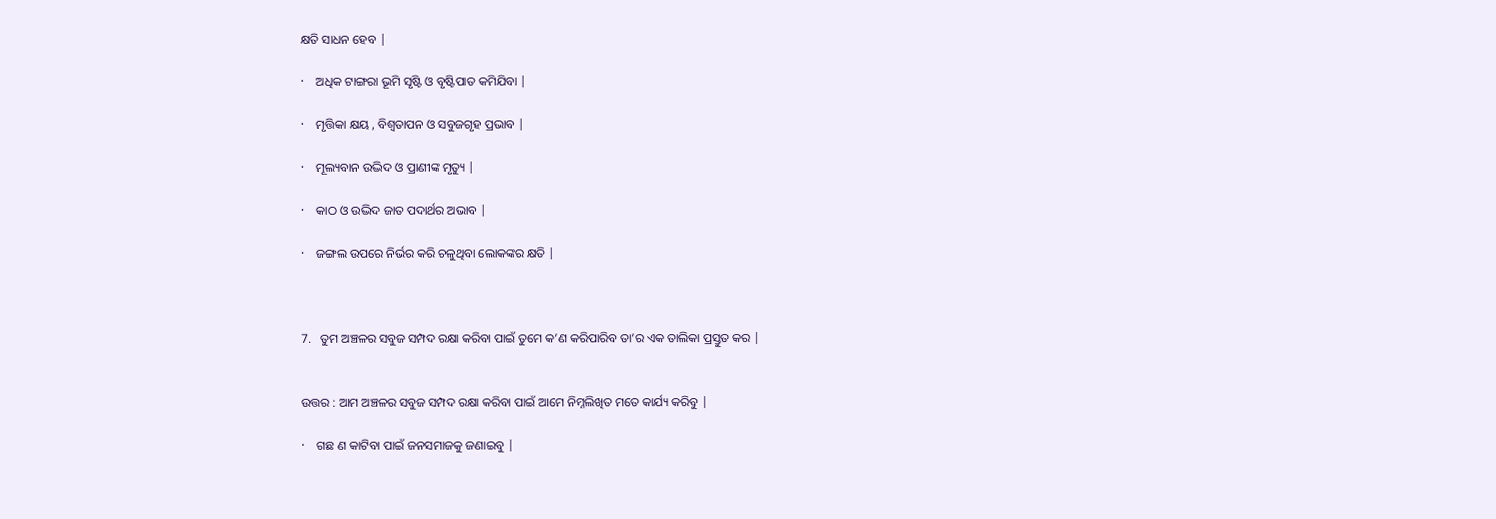କ୍ଷତି ସାଧନ ହେବ |

·    ଅଧିକ ଟାଙ୍ଗରା ଭୂମି ସୃଷ୍ଟି ଓ ବୃଷ୍ଟିପାତ କମିଯିବା |

·    ମୃତ୍ତିକା କ୍ଷୟ , ବିଶ୍ଵତାପନ ଓ ସବୁଜଗୃହ ପ୍ରଭାବ |

·    ମୂଲ୍ୟବାନ ଉଦ୍ଭିଦ ଓ ପ୍ରାଣୀଙ୍କ ମୃତ୍ୟୁ |

·    କାଠ ଓ ଉଦ୍ଭିଦ ଜାତ ପଦାର୍ଥର ଅଭାବ |

·    ଜଙ୍ଗଲ ଉପରେ ନିର୍ଭର କରି ଚଳୁଥିବା ଲୋକଙ୍କର କ୍ଷତି |



7.   ତୁମ ଅଞ୍ଚଳର ସବୁଜ ସମ୍ପଦ ରକ୍ଷା କରିବା ପାଇଁ ତୁମେ କ’ଣ କରିପାରିବ ତା’ର ଏକ ତାଲିକା ପ୍ରସ୍ତୁତ କର |


ଉତ୍ତର : ଆମ ଅଞ୍ଚଳର ସବୁଜ ସମ୍ପଦ ରକ୍ଷା କରିବା ପାଇଁ ଆମେ ନିମ୍ନଲିଖିତ ମତେ କାର୍ଯ୍ୟ କରିବୁ |

·    ଗଛ ଣ କାଟିବା ପାଇଁ ଜନସମାଜକୁ ଜଣାଇବୁ |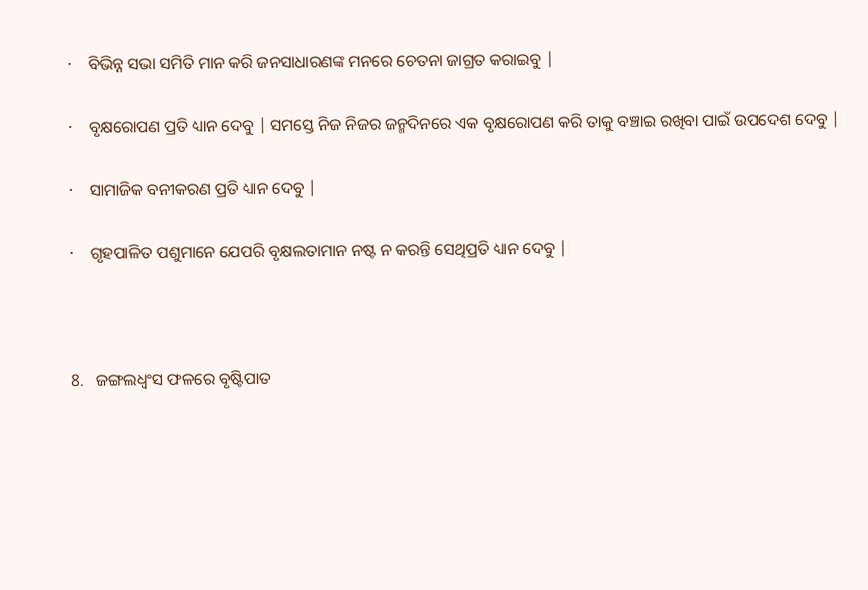·    ବିଭିନ୍ନ ସଭା ସମିତି ମାନ କରି ଜନସାଧାରଣଙ୍କ ମନରେ ଚେତନା ଜାଗ୍ରତ କରାଇବୁ |

·    ବୃକ୍ଷରୋପଣ ପ୍ରତି ଧ୍ୟାନ ଦେବୁ | ସମସ୍ତେ ନିଜ ନିଜର ଜନ୍ମଦିନରେ ଏକ ବୃକ୍ଷରୋପଣ କରି ତାକୁ ବଞ୍ଚାଇ ରଖିବା ପାଇଁ ଉପଦେଶ ଦେବୁ |

·    ସାମାଜିକ ବନୀକରଣ ପ୍ରତି ଧ୍ୟାନ ଦେବୁ |

·    ଗୃହପାଳିତ ପଶୁମାନେ ଯେପରି ବୃକ୍ଷଲତାମାନ ନଷ୍ଟ ନ କରନ୍ତି ସେଥିପ୍ରତି ଧ୍ୟାନ ଦେବୁ |



8.   ଜଙ୍ଗଲଧ୍ଵଂସ ଫଳରେ ବୃଷ୍ଟିପାତ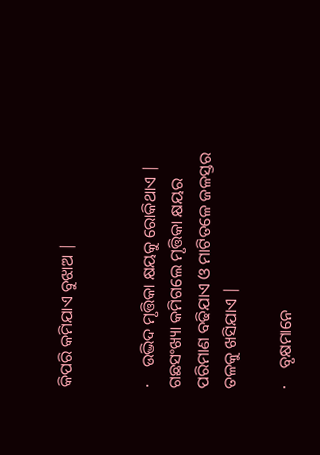କିପରି କମିଯାଏ ବୁଝାଅ |


·    ଉଦ୍ଭିଦ ମୃତ୍ତିକା କ୍ଷୟକୁ ରୋକିଥାଏ | ଗଛସଂଖ୍ୟା କମିଗଲେ ମୃତ୍ତିକା କ୍ଷୟର ପରିମାଣ ବଢିଯାଏ ଓ ମାଟିତଳେ ଜଳସ୍ତର ତଳକୁ ଖସିଯାଏ |

·    ବୃକ୍ଷମାନେ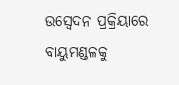ଉସ୍ୱେଦନ ପ୍ରକ୍ରିୟାରେ ବାୟୁମଣ୍ଡଳକୁ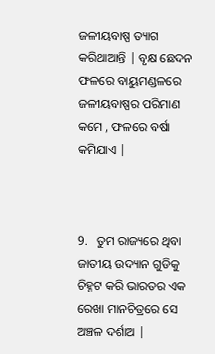ଜଳୀୟବାଷ୍ପ ତ୍ୟାଗ କରିଥାଆନ୍ତି | ବୃକ୍ଷ ଛେଦନ ଫଳରେ ବାୟୁମଣ୍ଡଳରେ ଜଳୀୟବାଷ୍ପର ପରିମାଣ କମେ , ଫଳରେ ବର୍ଷା କମିଯାଏ |



9.   ତୁମ ରାଜ୍ୟରେ ଥିବା ଜାତୀୟ ଉଦ୍ୟାନ ଗୁଡିକୁ ଚିହ୍ନଟ କରି ଭାରତର ଏକ ରେଖା ମାନଚିତ୍ରରେ ସେ ଅଞ୍ଚଳ ଦର୍ଶାଅ |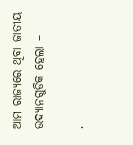ଆମ ରାଜ୍ୟରେ ଥିବା ଜାତୀୟ ଉଦ୍ୟାନଗୁଡିକ ହେଲା –

·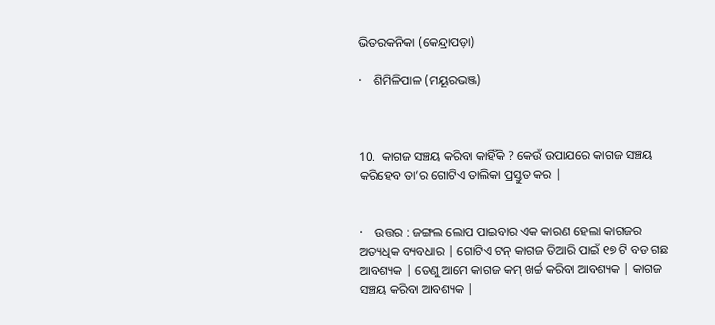ଭିତରକନିକା (କେନ୍ଦ୍ରାପଡ଼ା)

·    ଶିମିଳିପାଳ (ମୟୂରଭଞ୍ଜ)



10.  କାଗଜ ସଞ୍ଚୟ କରିବା କାହିଁକି ? କେଉଁ ଉପାଯରେ କାଗଜ ସଞ୍ଚୟ କରିହେବ ତା’ର ଗୋଟିଏ ତାଲିକା ପ୍ରସ୍ତୁତ କର |


·    ଉତ୍ତର : ଜଙ୍ଗଲ ଲୋପ ପାଇବାର ଏକ କାରଣ ହେଲା କାଗଜର ଅତ୍ୟଧିକ ବ୍ୟବଧାର | ଗୋଟିଏ ଟନ୍ କାଗଜ ତିଆରି ପାଇଁ ୧୭ ଟି ବଡ ଗଛ ଆବଶ୍ୟକ | ତେଣୁ ଆମେ କାଗଜ କମ୍ ଖର୍ଚ୍ଚ କରିବା ଆବଶ୍ୟକ | କାଗଜ ସଞ୍ଚୟ କରିବା ଆବଶ୍ୟକ |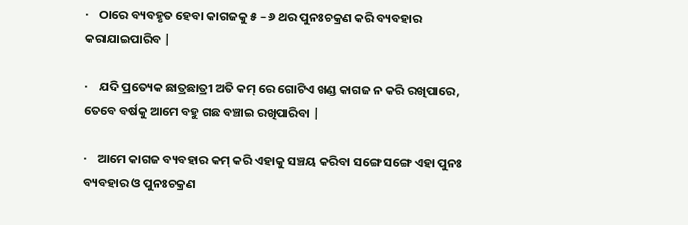·    ଠାରେ ବ୍ୟବହୃତ ହେବା କାଗଜକୁ ୫ – ୬ ଥର ପୁନଃଚକ୍ରଣ କରି ବ୍ୟବହାର କରାଯାଇପାରିବ |

·    ଯଦି ପ୍ରତ୍ୟେକ ଛାତ୍ରଛାତ୍ରୀ ଅତି କମ୍ ରେ ଗୋଟିଏ ଖଣ୍ଡ କାଗଜ ନ କରି ରଖିପାରେ, ତେବେ ବର୍ଷକୁ ଆମେ ବହୁ ଗଛ ବଞ୍ଚାଇ ରଖିପାରିବା |

·    ଆମେ କାଗଜ ବ୍ୟବହାର କମ୍ କରି ଏହାକୁ ସଞ୍ଚୟ କରିବା ସଙ୍ଗେ ସଙ୍ଗେ ଏହା ପୁନଃ ବ୍ୟବହାର ଓ ପୁନଃଚକ୍ରଣ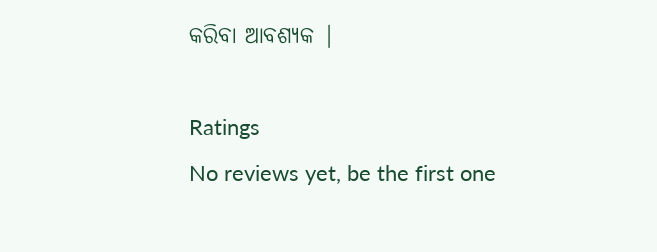କରିବା ଆବଶ୍ୟକ |

Ratings
No reviews yet, be the first one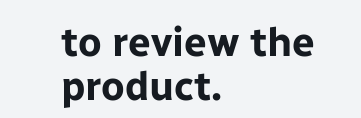to review the product.